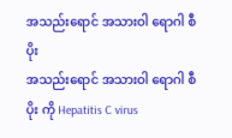အသည်းရောင် အသားဝါ ရောဂါ စီပိုး
အသည်းရောင် အသားဝါ ရောဂါ စီပိုး ကို Hepatitis C virus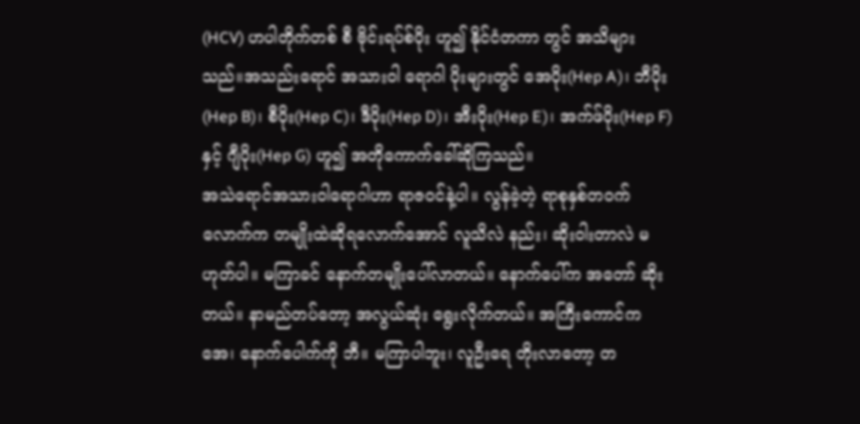(HCV) ဟပါတိုက်တစ် စီ ဗိုင်းရပ်စ်ပိုး ဟူ၍ နိုင်ငံတကာ တွင် အသိများသည်။အသည်းရောင် အသားဝါ ရောဂါ ပိုးများတွင် အေပိုး(Hep A)၊ ဘီပိုး(Hep B)၊ စီပိုး(Hep C)၊ ဒီပိုး(Hep D)၊ အီးပိုး(Hep E)၊ အက်ဖ်ပိုး(Hep F)နှင့် ဂျီပိုး(Hep G) ဟူ၍ အတိုကောက်ခေါ်ဆိုကြသည်။
အသဲရောင်အသားဝါရောဂါဟာ ရာဇဝင်နဲ့ပါ။ လွန်ခဲ့တဲ့ ရာစုနှစ်တဝက်လောက်က တမျိုးထဲဆိုရလောက်အောင် လူသိလဲ နည်း၊ ဆိုးဝါးတာလဲ မဟုတ်ပါ။ မကြာခင် နောက်တမျိုးပေါ်လာတယ်။ နောက်ပေါ်က အတော် ဆိုးတယ်။ နာမည်တပ်တော့ အလွယ်ဆုံး ရွေးလိုက်တယ်။ အကြီးကောင်က အေ၊ နောက်ပေါက်ကို ဘီ။ မကြာပါဘူး၊ လူဦးရေ တိုးလာတော့ တ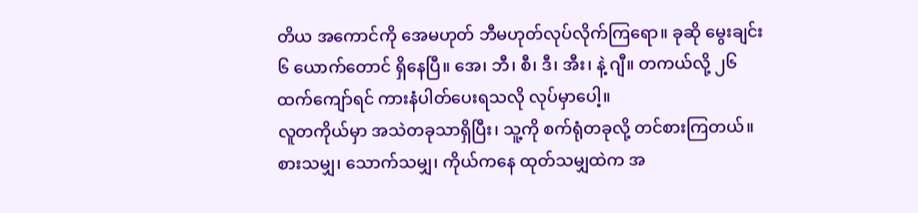တိယ အကောင်ကို အေမဟုတ် ဘီမဟုတ်လုပ်လိုက်ကြရော။ ခုဆို မွေးချင်း ၆ ယောက်တောင် ရှိနေပြီ။ အေ၊ ဘီ၊ စီ၊ ဒီ၊ အီး၊ နဲ့ ဂျီ။ တကယ်လို့ ၂၆ ထက်ကျော်ရင် ကားနံပါတ်ပေးရသလို လုပ်မှာပေါ့။
လူတကိုယ်မှာ အသဲတခုသာရှိပြီး၊ သူ့ကို စက်ရုံတခုလို့ တင်စားကြတယ်။ စားသမျှ၊ သောက်သမျှ၊ ကိုယ်ကနေ ထုတ်သမျှထဲက အ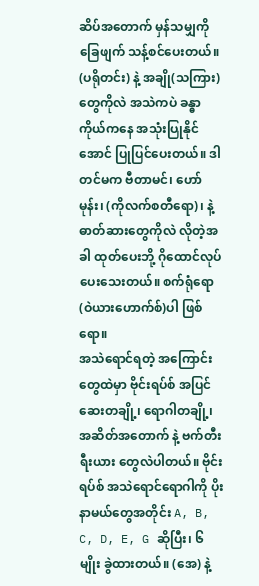ဆိပ်အတောက် မှန်သမျှကို ခြေဖျက် သန့်စင်ပေးတယ်။ (ပရိုတင်း) နဲ့ အချို(သကြား)တွေကိုလဲ အသဲကပဲ ခန္ဓာကိုယ်ကနေ အသုံးပြုနိုင်အောင် ပြုပြင်ပေးတယ်။ ဒါတင်မက ဗီတာမင်၊ ဟော်မုန်း၊ (ကိုလက်စတီရော)၊ နဲ့ ဓာတ်ဆားတွေကိုလဲ လိုတဲ့အခါ ထုတ်ပေးဘို့ ဂိုထောင်လုပ်ပေးသေးတယ်။ စက်ရုံရော (ဝဲယားဟောက်စ်)ပါ ဖြစ်ရော။
အသဲရောင်ရတဲ့ အကြောင်းတွေထဲမှာ ဗိုင်းရပ်စ် အပြင် ဆေးတချို့၊ ရောဂါတချို့၊ အဆိတ်အတောက် နဲ့ ဗက်တီးရီးယား တွေလဲပါတယ်။ ဗိုင်းရပ်စ် အသဲရောင်ရောဂါကို ပိုးနာမယ်တွေအတိုင်း A, B, C, D, E, G ဆိုပြီး၊ ၆ မျိုး ခွဲထားတယ်။ (အေ) နဲ့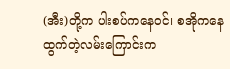(အီး)တို့က ပါးစပ်ကနေဝင်၊ စအိုကနေထွက်တဲ့လမ်းကြောင်းက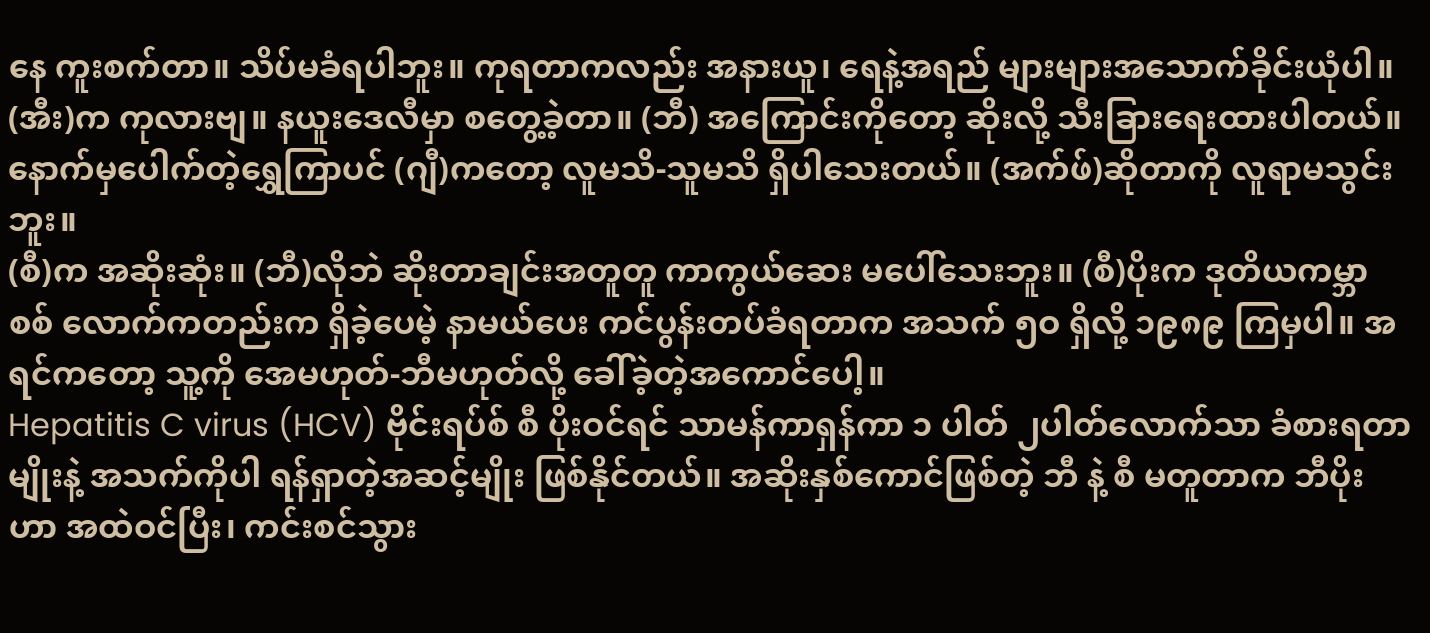နေ ကူးစက်တာ။ သိပ်မခံရပါဘူး။ ကုရတာကလည်း အနားယူ၊ ရေနဲ့အရည် များများအသောက်ခိုင်းယုံပါ။ (အီး)က ကုလားဗျ။ နယူးဒေလီမှာ စတွေ့ခဲ့တာ။ (ဘီ) အကြောင်းကိုတော့ ဆိုးလို့ သီးခြားရေးထားပါတယ်။ နောက်မှပေါက်တဲ့ရွှေကြာပင် (ဂျီ)ကတော့ လူမသိ-သူမသိ ရှိပါသေးတယ်။ (အက်ဖ်)ဆိုတာကို လူရာမသွင်းဘူး။
(စီ)က အဆိုးဆုံး။ (ဘီ)လိုဘဲ ဆိုးတာချင်းအတူတူ ကာကွယ်ဆေး မပေါ်သေးဘူး။ (စီ)ပိုးက ဒုတိယကမ္ဘာစစ် လောက်ကတည်းက ရှိခဲ့ပေမဲ့ နာမယ်ပေး ကင်ပွန်းတပ်ခံရတာက အသက် ၅ဝ ရှိလို့ ၁၉၈၉ ကြမှပါ။ အရင်ကတော့ သူ့ကို အေမဟုတ်-ဘီမဟုတ်လို့ ခေါ်ခဲ့တဲ့အကောင်ပေါ့။
Hepatitis C virus (HCV) ဗိုင်းရပ်စ် စီ ပိုးဝင်ရင် သာမန်ကာရှန်ကာ ၁ ပါတ် ၂ပါတ်လောက်သာ ခံစားရတာမျိုးနဲ့ အသက်ကိုပါ ရန်ရှာတဲ့အဆင့်မျိုး ဖြစ်နိုင်တယ်။ အဆိုးနှစ်ကောင်ဖြစ်တဲ့ ဘီ နဲ့ စီ မတူတာက ဘီပိုးဟာ အထဲဝင်ပြီး၊ ကင်းစင်သွား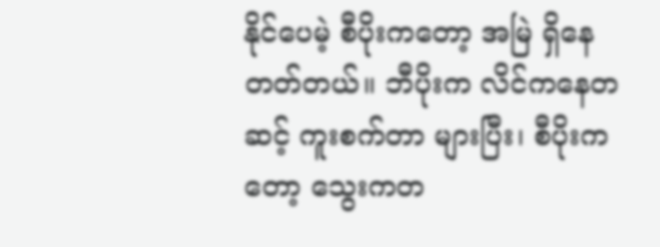နိုင်ပေမဲ့ စီပိုးကတော့ အမြဲ ရှိနေတတ်တယ်။ ဘီပိုးက လိင်ကနေတဆင့် ကူးစက်တာ များပြီး၊ စီပိုးကတော့ သွေးကတ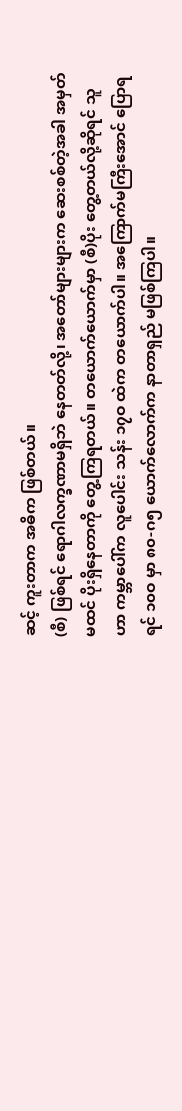ဆင့် ကူးတာက အဓိက ဖြစ်တယ်။
(စီ) ဖြစ်ရင် ရောဂါလက္ခဏာမရှိဘဲ နေတတ်လို့၊ အတော်များများက ဆေးစစ်တဲ့အခါ အမှတ်မထင် ပိုးရှိနေတာကို တွေ့ကြရတယ်။ တယောက်ယောက်မှာ (စီ)ပိုး တွေ့တယ်လို့ဆိုရင် သူဟာ ကမ္ဘာပေါ်က လူပေါင်း သန်း ၁၇ဝ ထဲက တယောက်ပါ။ အကြောက်မကြီးအောင် ပြောရရင် ၁၀ဝ မှာ ၈၀-ဂ၅ ယောက်လောက်က နာတာရှည် မဖြစ်ကြပါ။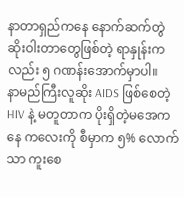နာတာရှည်ကနေ နောက်ဆက်တွဲ ဆိုးဝါးတာတွေဖြစ်တဲ့ ရာနှုန်းကလည်း ၅ ဂဏန်းအောက်မှာပါ။
နာမည်ကြီးလူဆိုး AIDS ဖြစ်စေတဲ့ HIV နဲ့ မတူတာက ပိုးရှိတဲ့မအေကနေ ကလေးကို စီမှာက ၅% လောက်သာ ကူးစေ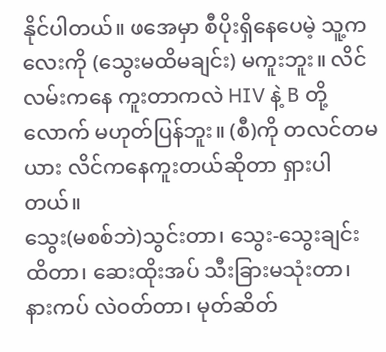နိုင်ပါတယ်။ ဖအေမှာ စီပိုးရှိနေပေမဲ့ သူ့ကလေးကို (သွေးမထိမချင်း) မကူးဘူး။ လိင်လမ်းကနေ ကူးတာကလဲ HIV နဲ့ B တို့လောက် မဟုတ်ပြန်ဘူး။ (စီ)ကို တလင်တမယား လိင်ကနေကူးတယ်ဆိုတာ ရှားပါတယ်။
သွေး(မစစ်ဘဲ)သွင်းတာ၊ သွေး-သွေးချင်းထိတာ၊ ဆေးထိုးအပ် သီးခြားမသုံးတာ၊ နားကပ် လဲဝတ်တာ၊ မုတ်ဆိတ်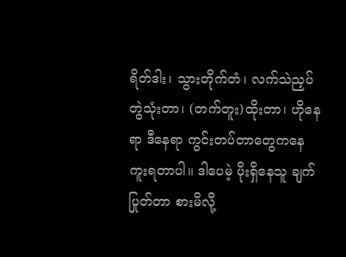ရိတ်ဒါး၊ သွားတိုက်တံ၊ လက်သဲညှပ် တွဲသုံးတာ၊ (တက်တူး)ထိုးတာ၊ ဟိုနေရာ ဒီနေရာ ကွင်းတပ်တာတွေကနေ ကူးရတာပါ။ ဒါပေမဲ့ ပိုးရှိနေသူ ချက်ပြုတ်တာ စားမိလို့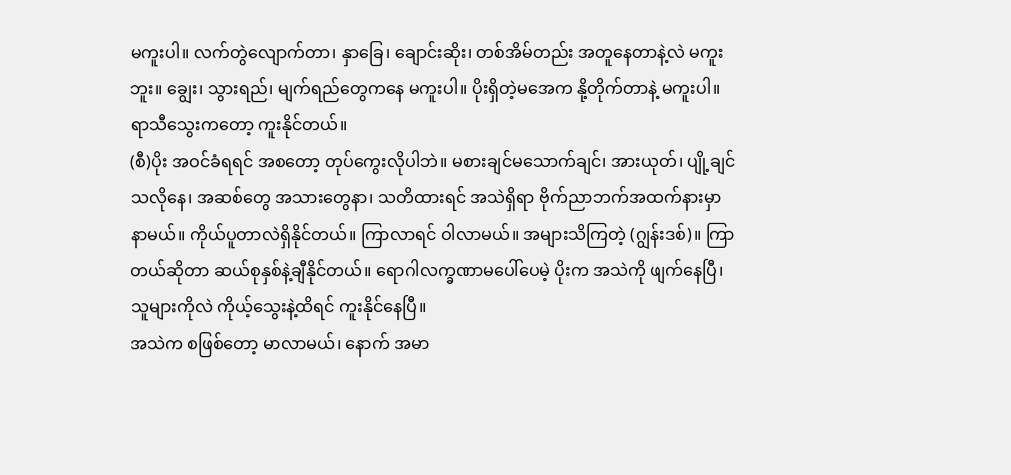မကူးပါ။ လက်တွဲလျောက်တာ၊ နှာခြေ၊ ချောင်းဆိုး၊ တစ်အိမ်တည်း အတူနေတာနဲ့လဲ မကူးဘူး။ ချွေး၊ သွားရည်၊ မျက်ရည်တွေကနေ မကူးပါ။ ပိုးရှိတဲ့မအေက နို့တိုက်တာနဲ့ မကူးပါ။ ရာသီသွေးကတော့ ကူးနိုင်တယ်။
(စီ)ပိုး အဝင်ခံရရင် အစတော့ တုပ်ကွေးလိုပါဘဲ။ မစားချင်မသောက်ချင်၊ အားယုတ်၊ ပျို့ချင်သလိုနေ၊ အဆစ်တွေ အသားတွေနာ၊ သတိထားရင် အသဲရှိရာ ဗိုက်ညာဘက်အထက်နားမှာ နာမယ်။ ကိုယ်ပူတာလဲရှိနိုင်တယ်။ ကြာလာရင် ဝါလာမယ်။ အများသိကြတဲ့ (ဂျွန်းဒစ်)။ ကြာတယ်ဆိုတာ ဆယ်စုနှစ်နဲ့ချီနိုင်တယ်။ ရောဂါလက္ခဏာမပေါ်ပေမဲ့ ပိုးက အသဲကို ဖျက်နေပြီ၊ သူများကိုလဲ ကိုယ့်သွေးနဲ့ထိရင် ကူးနိုင်နေပြီ။
အသဲက စဖြစ်တော့ မာလာမယ်၊ နောက် အမာ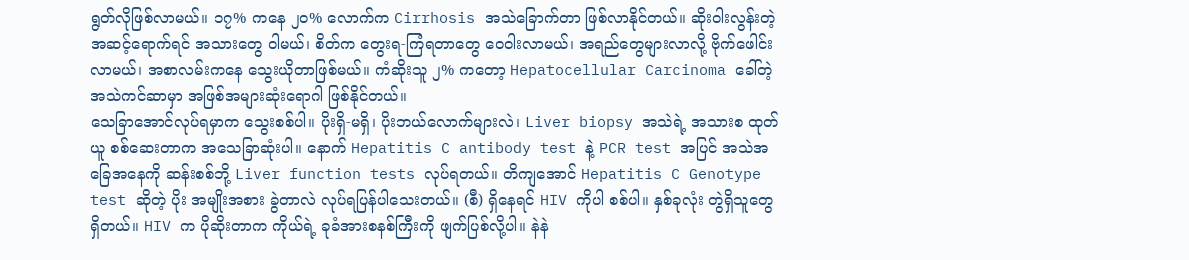ရွတ်လိုဖြစ်လာမယ်။ ၁၇% ကနေ ၂၀% လောက်က Cirrhosis အသဲခြောက်တာ ဖြစ်လာနိုင်တယ်။ ဆိုးဝါးလွန်းတဲ့ အဆင့်ရောက်ရင် အသားတွေ ဝါမယ်၊ စိတ်က တွေးရ-ကြံရတာတွေ ဝေဝါးလာမယ်၊ အရည်တွေများလာလို့ ဗိုက်ဖေါင်းလာမယ်၊ အစာလမ်းကနေ သွေးယိုတာဖြစ်မယ်။ ကံဆိုးသူ ၂% ကတော့ Hepatocellular Carcinoma ခေါ်တဲ့ အသဲကင်ဆာမှာ အဖြစ်အများဆုံးရောဂါ ဖြစ်နိုင်တယ်။
သေခြာအောင်လုပ်ရမှာက သွေးစစ်ပါ။ ပိုးရှိ-မရှိ၊ ပိုးဘယ်လောက်များလဲ၊ Liver biopsy အသဲရဲ့ အသားစ ထုတ်ယူ စစ်ဆေးတာက အသေခြာဆုံးပါ။ နောက် Hepatitis C antibody test နဲ့ PCR test အပြင် အသဲအခြေအနေကို ဆန်းစစ်ဘို့ Liver function tests လုပ်ရတယ်။ တိကျအောင် Hepatitis C Genotype test ဆိုတဲ့ ပိုး အမျိုးအစား ခွဲတာလဲ လုပ်ရပြန်ပါသေးတယ်။ (စီ) ရှိနေရင် HIV ကိုပါ စစ်ပါ။ နှစ်ခုလုံး တွဲရှိသူတွေ ရှိတယ်။ HIV က ပိုဆိုးတာက ကိုယ်ရဲ့ ခုခံအားစနစ်ကြီးကို ဖျက်ပြစ်လို့ပါ။ နဲနဲ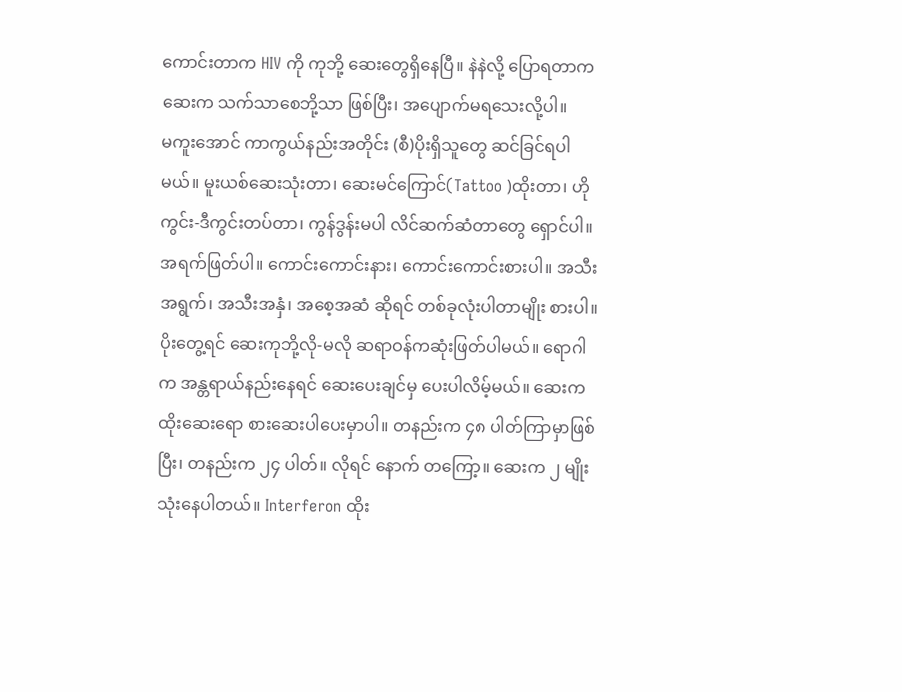ကောင်းတာက HIV ကို ကုဘို့ ဆေးတွေရှိနေပြီ။ နဲနဲလို့ ပြောရတာက ဆေးက သက်သာစေဘို့သာ ဖြစ်ပြီး၊ အပျောက်မရသေးလို့ပါ။
မကူးအောင် ကာကွယ်နည်းအတိုင်း (စီ)ပိုးရှိသူတွေ ဆင်ခြင်ရပါမယ်။ မူးယစ်ဆေးသုံးတာ၊ ဆေးမင်ကြောင်(Tattoo )ထိုးတာ၊ ဟိုကွင်း-ဒီကွင်းတပ်တာ၊ ကွန်ဒွန်းမပါ လိင်ဆက်ဆံတာတွေ ရှောင်ပါ။ အရက်ဖြတ်ပါ။ ကောင်းကောင်းနား၊ ကောင်းကောင်းစားပါ။ အသီးအရွက်၊ အသီးအနှံ၊ အစေ့အဆံ ဆိုရင် တစ်ခုလုံးပါတာမျိုး စားပါ။
ပိုးတွေ့ရင် ဆေးကုဘို့လို-မလို ဆရာဝန်ကဆုံးဖြတ်ပါမယ်။ ရောဂါက အန္တရာယ်နည်းနေရင် ဆေးပေးချင်မှ ပေးပါလိမ့်မယ်။ ဆေးက ထိုးဆေးရော စားဆေးပါပေးမှာပါ။ တနည်းက ၄၈ ပါတ်ကြာမှာဖြစ်ပြီး၊ တနည်းက ၂၄ ပါတ်။ လိုရင် နောက် တကြော့။ ဆေးက ၂ မျိုးသုံးနေပါတယ်။ Interferon ထိုး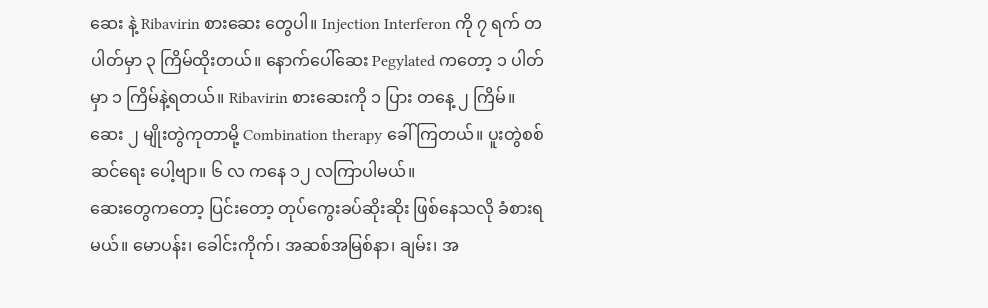ဆေး နဲ့ Ribavirin စားဆေး တွေပါ။ Injection Interferon ကို ၇ ရက် တပါတ်မှာ ၃ ကြိမ်ထိုးတယ်။ နောက်ပေါ်ဆေး Pegylated ကတော့ ၁ ပါတ်မှာ ၁ ကြိမ်နဲ့ရတယ်။ Ribavirin စားဆေးကို ၁ ပြား တနေ့ ၂ ကြိမ်။ ဆေး ၂ မျိုးတွဲကုတာမို့ Combination therapy ခေါ်ကြတယ်။ ပူးတွဲစစ်ဆင်ရေး ပေါ့ဗျာ။ ၆ လ ကနေ ၁၂ လကြာပါမယ်။
ဆေးတွေကတော့ ပြင်းတော့ တုပ်ကွေးခပ်ဆိုးဆိုး ဖြစ်နေသလို ခံစားရမယ်။ မောပန်း၊ ခေါင်းကိုက်၊ အဆစ်အမြစ်နာ၊ ချမ်း၊ အ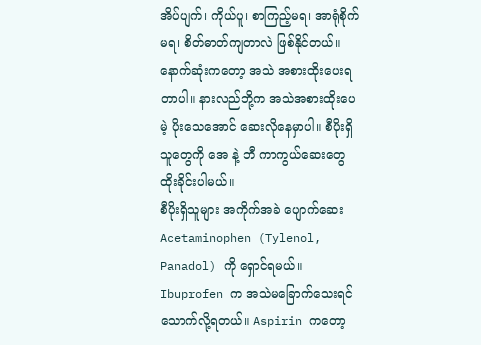အိပ်ပျက်၊ ကိုယ်ပူ၊ စာကြည့်မရ၊ အာရုံစိုက်မရ၊ စိတ်ဓာတ်ကျတာလဲ ဖြစ်နိုင်တယ်။ နောက်ဆုံးကတော့ အသဲ အစားထိုးပေးရတာပါ။ နားလည်ဘို့က အသဲအစားထိုးပေမဲ့ ပိုးသေအောင် ဆေးလိုနေမှာပါ။ စီပိုးရှိသူတွေကို အေ နဲ့ ဘီ ကာကွယ်ဆေးတွေ ထိုးခိုင်းပါမယ်။
စီပိုးရှိသူများ အကိုက်အခဲ ပျောက်ဆေး Acetaminophen (Tylenol, Panadol) ကို ရှောင်ရမယ်။ Ibuprofen က အသဲမခြောက်သေးရင် သောက်လို့ရတယ်။ Aspirin ကတော့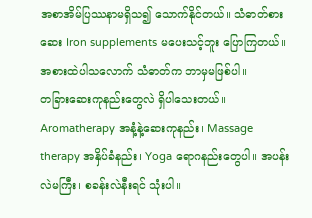အစာအိမ်ပြဿနာမရှိသ၍ သောက်နိုင်တယ်။ သံဓာတ်စားဆေး Iron supplements မပေးသင့်ဘူး ပြောကြတယ်။ အစားထဲပါသလောက် သံဓာတ်က ဘာမှမဖြစ်ပါ။
တခြားဆေးကုနည်းတွေလဲ ရှိပါသေးတယ်။ Aromatherapy အနံ့နဲ့ဆေးကုနည်း၊ Massage therapy အနှိပ်ခံနည်း၊ Yoga ရောဂနည်းတွေပါ။ အပန်းလဲမကြီး၊ စခန်းလဲနီးရင် သုံးပါ။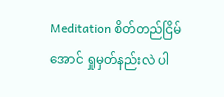Meditation စိတ်တည်ငြိမ်အောင် ရှုမှတ်နည်းလဲ ပါ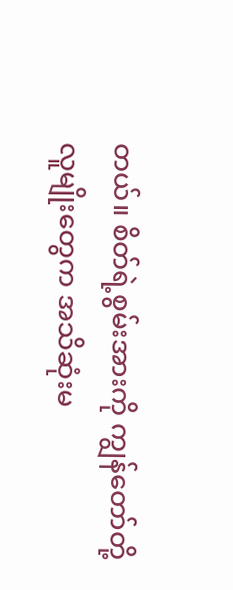တယ်။ စိတ်ရဲ့စွမ်းအားကို ကျွန်တော်တို့လူမျိုးတွေက အသိဆုံးမ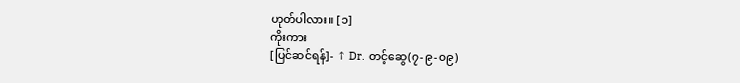ဟုတ်ပါလား။ [၁]
ကိုးကား
[ပြင်ဆင်ရန်]- ↑ Dr. တင့်ဆွေ(၇-၉-၀၉)